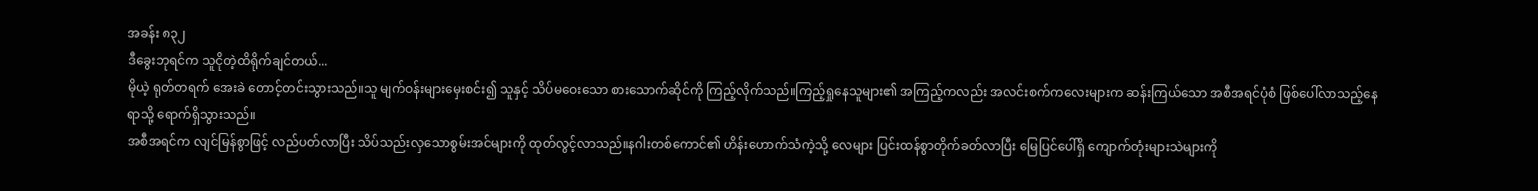အခန်း ၈၃၂
ဒီခွေးဘုရင်က သူငိုတဲ့ထိရိုက်ချင်တယ်...
မိုယဲ့ ရုတ်တရက် အေးခဲ တောင့်တင်းသွားသည်။သူ မျက်ဝန်းများမှေးစင်း၍ သူနှင့် သိပ်မဝေးသော စားသောက်ဆိုင်ကို ကြည့်လိုက်သည်။ကြည့်ရှုနေသူများ၏ အကြည့်ကလည်း အလင်းစက်ကလေးများက ဆန်းကြယ်သော အစီအရင်ပုံစံ ဖြစ်ပေါ်လာသည့်နေရာသို့ ရောက်ရှိသွားသည်။
အစီအရင်က လျင်မြန်စွာဖြင့် လည်ပတ်လာပြီး သိပ်သည်းလှသောစွမ်းအင်များကို ထုတ်လွင့်လာသည်။နဂါးတစ်ကောင်၏ ဟိန်းဟောက်သံကဲ့သို့ လေများ ပြင်းထန်စွာတိုက်ခတ်လာပြီး မြေပြင်ပေါ်ရှိ ကျောက်တုံးများသဲများကို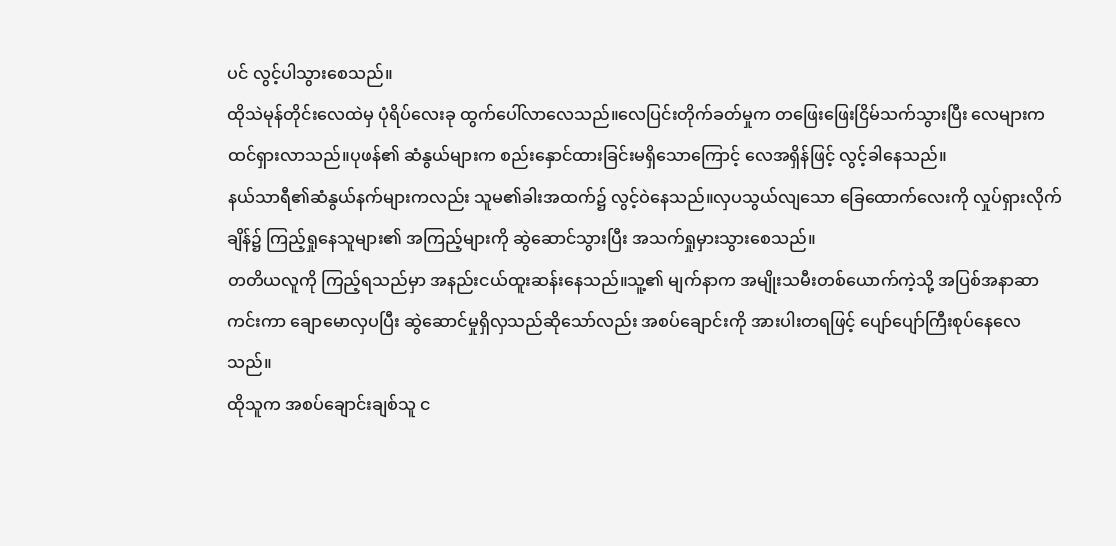ပင် လွင့်ပါသွားစေသည်။
ထိုသဲမုန်တိုင်းလေထဲမှ ပုံရိပ်လေးခု ထွက်ပေါ်လာလေသည်။လေပြင်းတိုက်ခတ်မှုက တဖြေးဖြေးငြိမ်သက်သွားပြီး လေများက ထင်ရှားလာသည်။ပုဖန်၏ ဆံနွယ်များက စည်းနှောင်ထားခြင်းမရှိသောကြောင့် လေအရှိန်ဖြင့် လွင့်ခါနေသည်။
နယ်သာရီ၏ဆံနွယ်နက်များကလည်း သူမ၏ခါးအထက်၌ လွင့်ဝဲနေသည်။လှပသွယ်လျသော ခြေထောက်လေးကို လှုပ်ရှားလိုက်ချိန်၌ ကြည့်ရှုနေသူများ၏ အကြည့်များကို ဆွဲဆောင်သွားပြီး အသက်ရှုမှားသွားစေသည်။
တတိယလူကို ကြည့်ရသည်မှာ အနည်းငယ်ထူးဆန်းနေသည်။သူ့၏ မျက်နာက အမျိုးသမီးတစ်ယောက်ကဲ့သို့ အပြစ်အနာဆာကင်းကာ ချောမောလှပပြီး ဆွဲဆောင်မှုရှိလှသည်ဆိုသော်လည်း အစပ်ချောင်းကို အားပါးတရဖြင့် ပျော်ပျော်ကြီးစုပ်နေလေသည်။
ထိုသူက အစပ်ချောင်းချစ်သူ င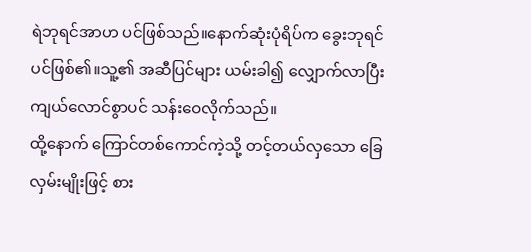ရဲဘုရင်အာဟ ပင်ဖြစ်သည်။နောက်ဆုံးပုံရိပ်က ခွေးဘုရင်ပင်ဖြစ်၏။သူ့၏ အဆီပြင်များ ယမ်းခါ၍ လျှောက်လာပြီး ကျယ်လောင်စွာပင် သန်းဝေလိုက်သည်။
ထို့နောက် ကြောင်တစ်ကောင်ကဲ့သို့ တင့်တယ်လှသော ခြေလှမ်းမျိုးဖြင့် စား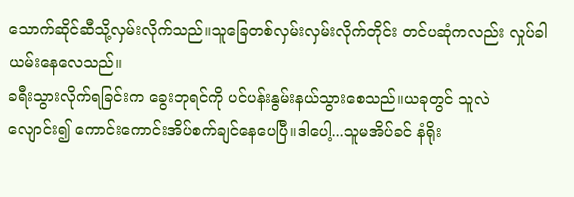သောက်ဆိုင်ဆီသို့လှမ်းလိုက်သည်။သူခြေတစ်လှမ်းလှမ်းလိုက်တိုင်း တင်ပဆုံကလည်း လှုပ်ခါယမ်းနေလေသည်။
ခရီးသွားလိုက်ရခြင်းက ခွေးဘုရင်ကို ပင်ပန်းနွမ်းနယ်သွားစေသည်။ယခုတွင် သူလဲလျောင်း၍ ကောင်းကောင်းအိပ်စက်ချင်နေပေပြီ။ဒါပေါ့...သူမအိပ်ခင် နံရိုး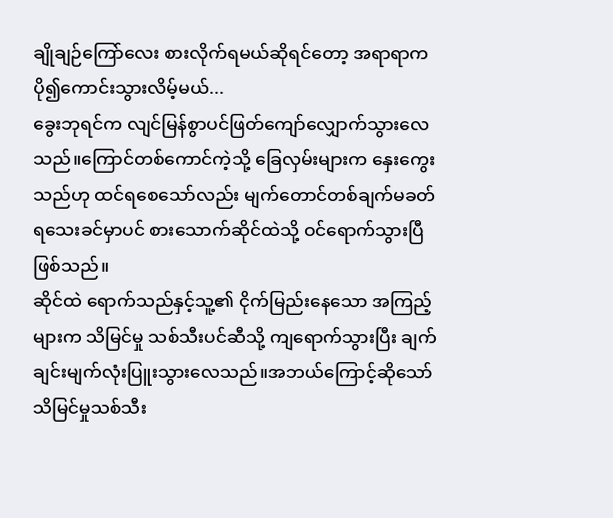ချိုချဉ်ကြော်လေး စားလိုက်ရမယ်ဆိုရင်တော့ အရာရာက ပို၍ကောင်းသွားလိမ့်မယ်...
ခွေးဘုရင်က လျင်မြန်စွာပင်ဖြတ်ကျော်လျှောက်သွားလေသည်။ကြောင်တစ်ကောင်ကဲ့သို့ ခြေလှမ်းများက နှေးကွေးသည်ဟု ထင်ရစေသော်လည်း မျက်တောင်တစ်ချက်မခတ်ရသေးခင်မှာပင် စားသောက်ဆိုင်ထဲသို့ ဝင်ရောက်သွားပြီဖြစ်သည်။
ဆိုင်ထဲ ရောက်သည်နှင့်သူ့၏ ငိုက်မြည်းနေသော အကြည့်များက သိမြင်မှု သစ်သီးပင်ဆီသို့ ကျရောက်သွားပြီး ချက်ချင်းမျက်လုံးပြူးသွားလေသည်။အဘယ်ကြောင့်ဆိုသော် သိမြင်မှုသစ်သီး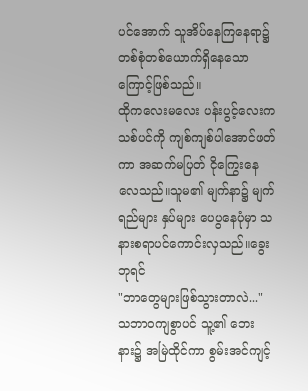ပင်အောက် သူအိပ်နေကြနေရာ၌ တစ်စုံတစ်ယောက်ရှိနေသောကြောင့်ဖြစ်သည်။
ထိုကလေးမလေး ပန်းပွင့်လေးက သစ်ပင်ကို ကျစ်ကျစ်ပါအောင်ဖတ်ကာ အဆက်မပြတ် ငိုကြွေးနေလေသည်။သူမ၏ မျက်နာ၌ မျက်ရည်များ နှပ်များ ပေပွနေပုံမှာ သနားစရာပင်ကောင်းလှသည်။ခွေးဘုရင်
"ဘာတွေများဖြစ်သွားတာလဲ..."
သဘာဝကျစွာပင် သူ့၏ ဘေးနား၌ အမြဲထိုင်ကာ စွမ်းအင်ကျင့်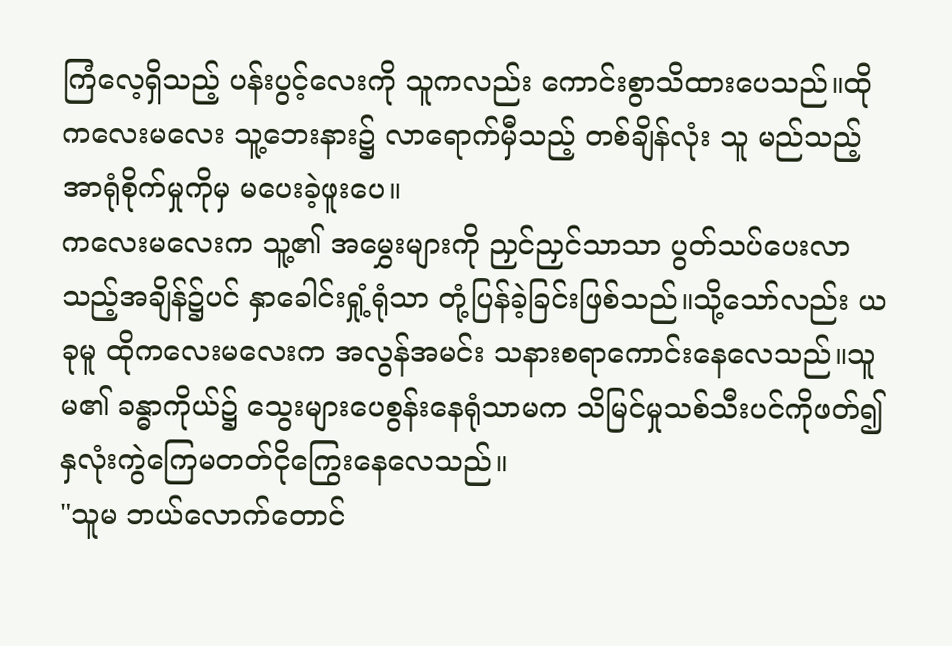ကြံလေ့ရှိသည့် ပန်းပွင့်လေးကို သူကလည်း ကောင်းစွာသိထားပေသည်။ထိုကလေးမလေး သူ့ဘေးနား၌ လာရောက်မှီသည့် တစ်ချိန်လုံး သူ မည်သည့်အာရုံစိုက်မှုကိုမှ မပေးခဲ့ဖူးပေ။
ကလေးမလေးက သူ့၏ အမွှေးများကို ညှင်ညှင်သာသာ ပွတ်သပ်ပေးလာသည့်အချိန်၌ပင် နှာခေါင်းရှုံ့ရုံသာ တုံ့ပြန်ခဲ့ခြင်းဖြစ်သည်။သို့သော်လည်း ယခုမူ ထိုကလေးမလေးက အလွန်အမင်း သနားစရာကောင်းနေလေသည်။သူမ၏ ခန္ဓာကိုယ်၌ သွေးများပေစွန်းနေရုံသာမက သိမြင်မှုသစ်သီးပင်ကိုဖတ်၍ နှလုံးကွဲကြေမတတ်ငိုကြွေးနေလေသည်။
"သူမ ဘယ်လောက်တောင်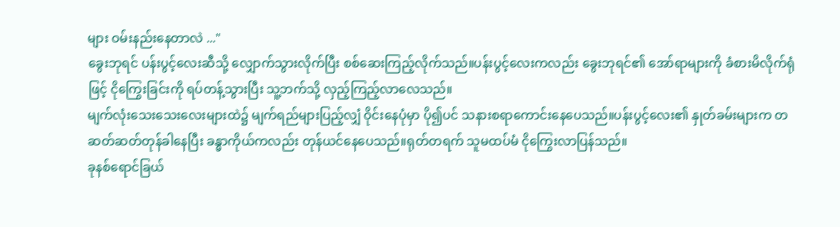များ ဝမ်းနည်းနေတာလဲ ..."
ခွေးဘုရင် ပန်းပွင့်လေးဆီသို့ လျှောက်သွားလိုက်ပြီး စစ်ဆေးကြည့်လိုက်သည်။ပန်းပွင့်လေးကလည်း ခွေးဘုရင်၏ အော်ရာများကို ခံစားမိလိုက်ရုံဖြင့် ငိုကြွေးခြင်းကို ရပ်တန့်သွားပြီး သူ့ဘက်သို့ လှည့်ကြည့်လာလေသည်။
မျက်လုံးသေးသေးလေးများထဲ၌ မျက်ရည်များပြည့်လျှံ ဝိုင်းနေပုံမှာ ပို၍ပင် သနားစရာကောင်းနေပေသည်။ပန်းပွင့်လေး၏ နှုတ်ခမ်းများက တဆတ်ဆတ်တုန်ခါနေပြီး ခန္ဓာကိုယ်ကလည်း တုန်ယင်နေပေသည်။ရုတ်တရက် သူမထပ်မံ ငိုကြွေးလာပြန်သည်။
ခုနစ်ရောင်ခြယ်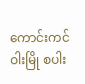ကောင်းကင်ဝါးမြို စပါး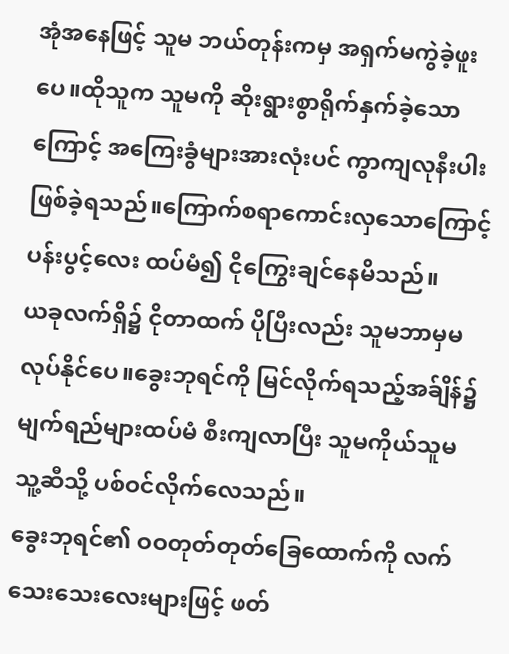အုံအနေဖြင့် သူမ ဘယ်တုန်းကမှ အရှက်မကွဲခဲ့ဖူးပေ။ထိုသူက သူမကို ဆိုးရွားစွာရိုက်နှက်ခဲ့သောကြောင့် အကြေးခွံများအားလုံးပင် ကွာကျလုနီးပါးဖြစ်ခဲ့ရသည်။ကြောက်စရာကောင်းလှသောကြောင့် ပန်းပွင့်လေး ထပ်မံ၍ ငိုကြွေးချင်နေမိသည်။
ယခုလက်ရှိ၌ ငိုတာထက် ပိုပြီးလည်း သူမဘာမှမလုပ်နိုင်ပေ။ခွေးဘုရင်ကို မြင်လိုက်ရသည့်အခ်ျိန်၌ မျက်ရည်များထပ်မံ စီးကျလာပြီး သူမကိုယ်သူမ သူ့ဆီသို့ ပစ်ဝင်လိုက်လေသည်။
ခွေးဘုရင်၏ ဝဝတုတ်တုတ်ခြေထောက်ကို လက်သေးသေးလေးများဖြင့် ဖတ်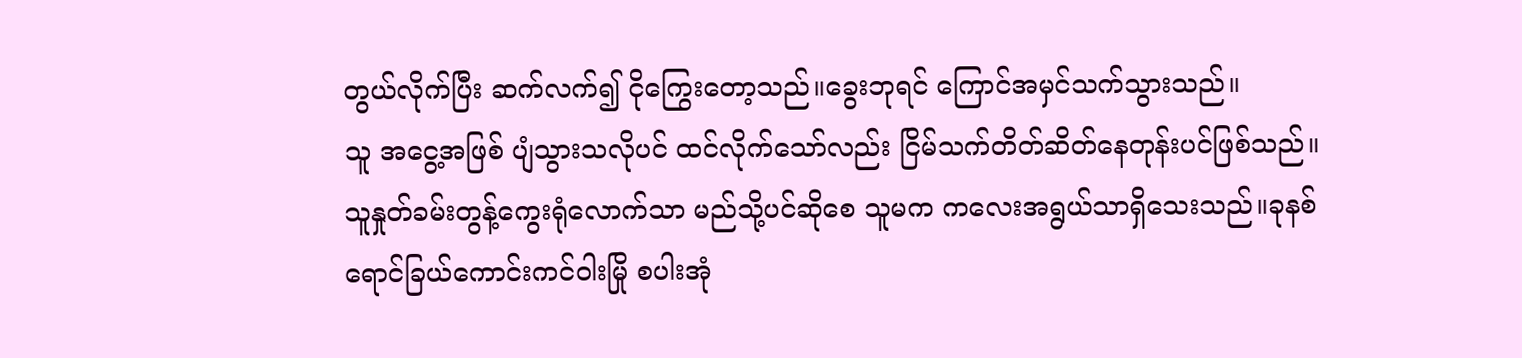တွယ်လိုက်ပြီး ဆက်လက်၍ ငိုကြွေးတော့သည်။ခွေးဘုရင် ကြောင်အမှင်သက်သွားသည်။
သူ အငွေ့အဖြစ် ပျံသွားသလိုပင် ထင်လိုက်သော်လည်း ငြိမ်သက်တိတ်ဆိတ်နေတုန်းပင်ဖြစ်သည်။သူနှုတ်ခမ်းတွန့်ကွေးရုံလောက်သာ မည်သို့ပင်ဆိုစေ သူမက ကလေးအရွယ်သာရှိသေးသည်။ခုနစ်ရောင်ခြယ်ကောင်းကင်ဝါးမြို စပါးအုံ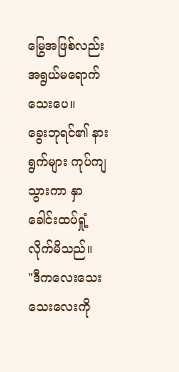မြွေအဖြစ်လည်း အရွယ်မရောက်သေးပေ။
ခွေးဘုရင်၏ နားရွက်များ ကုပ်ကျသွားကာ နှာခေါင်းထပ်ရှုံ့လိုက်မိသည်။
"ဒီကလေးသေးသေးလေးကို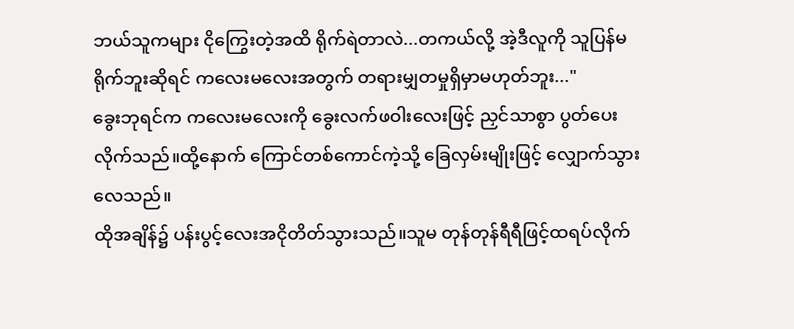ဘယ်သူကများ ငိုကြွေးတဲ့အထိ ရိုက်ရဲတာလဲ...တကယ်လို့ အဲ့ဒီလူကို သူပြန်မရိုက်ဘူးဆိုရင် ကလေးမလေးအတွက် တရားမျှတမှုရှိမှာမဟုတ်ဘူး..."
ခွေးဘုရင်က ကလေးမလေးကို ခွေးလက်ဖဝါးလေးဖြင့် ညှင်သာစွာ ပွတ်ပေးလိုက်သည်။ထို့နောက် ကြောင်တစ်ကောင်ကဲ့သို့ ခြေလှမ်းမျိုးဖြင့် လျှောက်သွားလေသည်။
ထိုအချိန်၌ ပန်းပွင့်လေးအငိုတိတ်သွားသည်။သူမ တုန်တုန်ရီရီဖြင့်ထရပ်လိုက်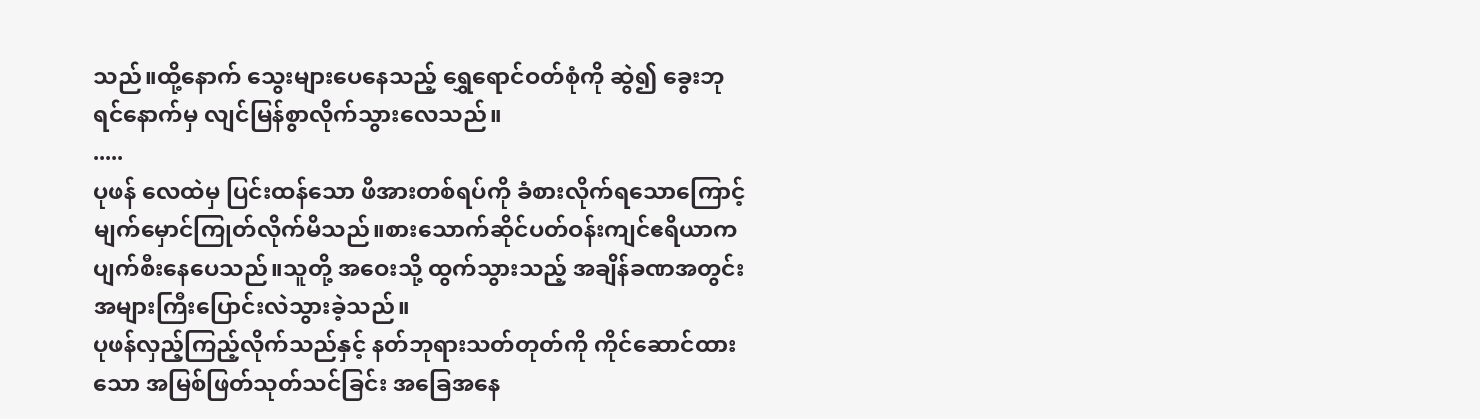သည်။ထို့နောက် သွေးများပေနေသည့် ရွှေရောင်ဝတ်စုံကို ဆွဲ၍ ခွေးဘုရင်နောက်မှ လျင်မြန်စွာလိုက်သွားလေသည်။
.....
ပုဖန် လေထဲမှ ပြင်းထန်သော ဖိအားတစ်ရပ်ကို ခံစားလိုက်ရသောကြောင့် မျက်မှောင်ကြုတ်လိုက်မိသည်။စားသောက်ဆိုင်ပတ်ဝန်းကျင်ဧရိယာက ပျက်စီးနေပေသည်။သူတို့ အဝေးသို့ ထွက်သွားသည့် အချိန်ခဏအတွင်း အများကြီးပြောင်းလဲသွားခဲ့သည်။
ပုဖန်လှည့်ကြည့်လိုက်သည်နှင့် နတ်ဘုရားသတ်တုတ်ကို ကိုင်ဆောင်ထားသော အမြစ်ဖြတ်သုတ်သင်ခြင်း အခြေအနေ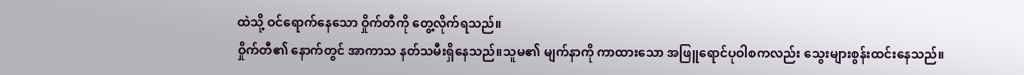ထဲသို့ ဝင်ရောက်နေသော ဝှိုက်တီကို တွေ့လိုက်ရသည်။
ဝှိုက်တီ၏ နောက်တွင် အာကာသ နတ်သမီးရှိနေသည်။သူမ၏ မျက်နာကို ကာထားသော အဖြူရောင်ပုဝါစကလည်း သွေးများစွန်းထင်းနေသည်။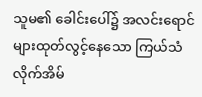သူမ၏ ခေါင်းပေါ်၌ အလင်းရောင်များထုတ်လွင့်နေသော ကြယ်သံလိုက်အိမ်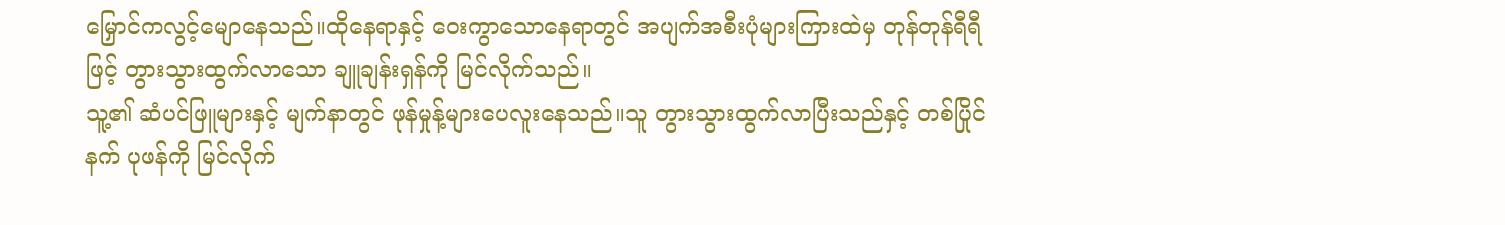မြှောင်ကလွင့်မျောနေသည်။ထိုနေရာနှင့် ဝေးကွာသောနေရာတွင် အပျက်အစီးပုံများကြားထဲမှ တုန်တုန်ရီရီဖြင့် တွားသွားထွက်လာသော ချူချန်းရှန်ကို မြင်လိုက်သည်။
သူ့၏ ဆံပင်ဖြူများနှင့် မျက်နာတွင် ဖုန်မှုန့်များပေလူးနေသည်။သူ တွားသွားထွက်လာပြီးသည်နှင့် တစ်ပြိုင်နက် ပုဖန်ကို မြင်လိုက်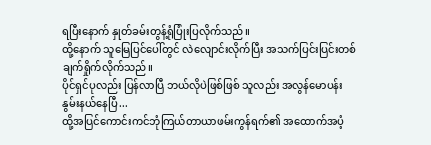ရပြီးနောက် နှုတ်ခမ်းတွန့်ရုံပြုံးပြလိုက်သည်။
ထို့နောက် သူမြေပြင်ပေါ်တွင် လဲလျောင်းလိုက်ပြီး အသက်ပြင်းပြင်းတစ်ချက်ရှိုက်လိုက်သည်။
ပိုင်ရှင်ပုလည်း ပြန်လာပြီ ဘယ်လိုပဲဖြစ်ဖြစ် သူလည်း အလွန်မောပန်းနွမ်းနယ်နေပြီ...
ထို့အပြင်ကောင်းကင်ဘုံကြယ်တာယာဖမ်းကွန်ရက်၏ အထောက်အပံ့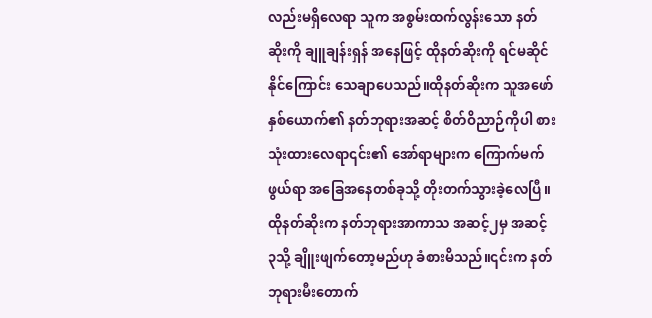လည်းမရှိလေရာ သူက အစွမ်းထက်လွန်းသော နတ်ဆိုးကို ချူချန်းရှန် အနေဖြင့် ထိုနတ်ဆိုးကို ရင်မဆိုင်နိုင်ကြောင်း သေချာပေသည်။ထိုနတ်ဆိုးက သူအဖော်နှစ်ယောက်၏ နတ်ဘုရားအဆင့် စိတ်ဝိညာဉ်ကိုပါ စားသုံးထားလေရာ၎င်း၏ အော်ရာများက ကြောက်မက်ဖွယ်ရာ အခြေအနေတစ်ခုသို့ တိုးတက်သွားခဲ့လေပြီ။
ထိုနတ်ဆိုးက နတ်ဘုရားအာကာသ အဆင့်၂မှ အဆင့် ၃သို့ ချိူးဖျက်တော့မည်ဟု ခံစားမိသည်။၎င်းက နတ်ဘုရားမီးတောက်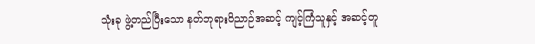သုံးခု ဖွဲ့တည်ပြီးသော နတ်ဘုရားဝိညာဉ်အဆင့် ကျင့်ကြံသူနှင့် အဆင့်တူ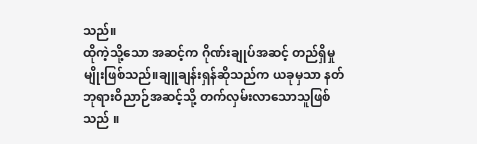သည်။
ထိုကဲ့သို့သော အဆင့်က ဂိုဏ်းချုပ်အဆင့် တည်ရှိမှုမျိုးဖြစ်သည်။ချူချန်းရှန်ဆိုသည်က ယခုမှသာ နတ်ဘုရားဝိညာဉ်အဆင့်သို့ တက်လှမ်းလာသောသူဖြစ်သည် ။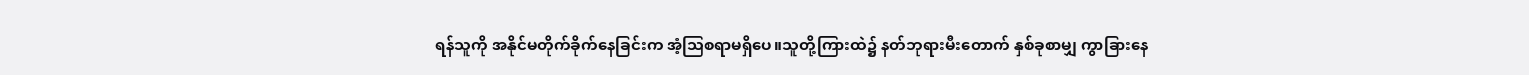ရန်သူကို အနိုင်မတိုက်ခိုက်နေခြင်းက အံ့သြစရာမရှိပေ။သူတို့ကြားထဲ၌ နတ်ဘုရားမီးတောက် နှစ်ခုစာမျှ ကွာခြားနေ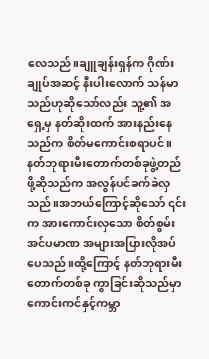လေသည်။ချူချန်းရှန်က ဂိုဏ်းချုပ်အဆင့် နီးပါးလောက် သန်မာသည်ဟုဆိုသော်လည်း သူ့၏ အရှေ့မှ နတ်ဆိုးထက် အားနည်းနေသည်က စိတ်မကောင်းစရာပင်။
နတ်ဘုရားမီးတောက်တစ်ခုဖွဲ့တည်ဖို့ဆိုသည်က အလွန်ပင်ခက်ခဲလှသည်။အဘယ်ကြောင့်ဆိုသော် ၎င်းက အားကောင်းလှသော စိတ်စွမ်းအင်ပမာဏ အများအပြားလိုအပ်ပေသည်။ထို့ကြောင့် နတ်ဘုရားမီးတောက်တစ်ခု ကွာခြင်းဆိုသည်မှာ ကောင်းကင်နှင့်ကမ္ဘာ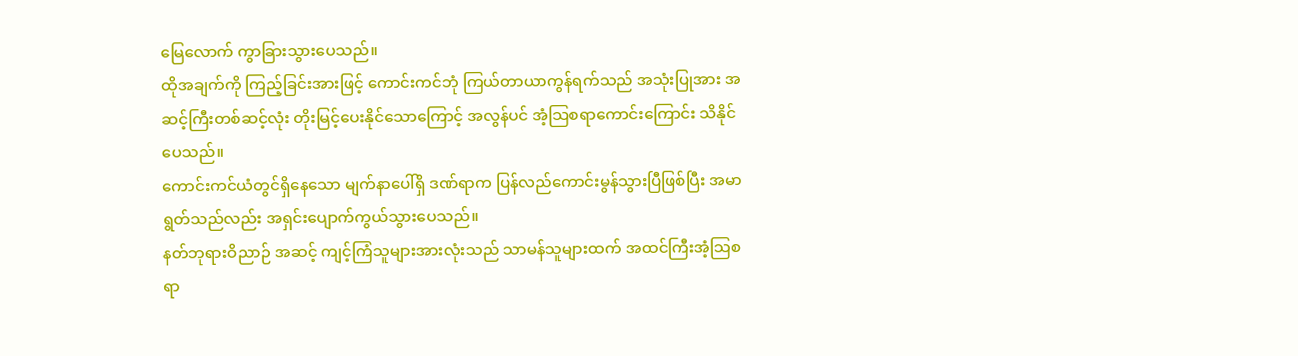မြေလောက် ကွာခြားသွားပေသည်။
ထိုအချက်ကို ကြည့်ခြင်းအားဖြင့် ကောင်းကင်ဘုံ ကြယ်တာယာကွန်ရက်သည် အသုံးပြုအား အဆင့်ကြီးတစ်ဆင့်လုံး တိုးမြင့်ပေးနိုင်သောကြောင့် အလွန်ပင် အံ့သြစရာကောင်းကြောင်း သိနိုင်ပေသည်။
ကောင်းကင်ယံတွင်ရှိနေသော မျက်နာပေါ်ရှိ ဒဏ်ရာက ပြန်လည်ကောင်းမွန်သွားပြီဖြစ်ပြီး အမာရွတ်သည်လည်း အရှင်းပျောက်ကွယ်သွားပေသည်။
နတ်ဘုရားဝိညာဉ် အဆင့် ကျင့်ကြံသူများအားလုံးသည် သာမန်သူများထက် အထင်ကြီးအံ့သြစရာ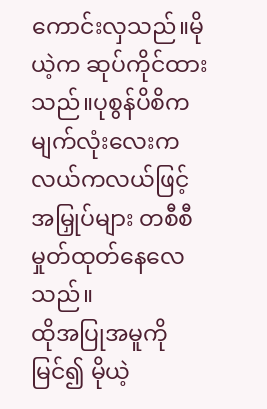ကောင်းလှသည်။မိုယဲ့က ဆုပ်ကိုင်ထားသည်။ပုစွန်ပိစိက မျက်လုံးလေးကလယ်ကလယ်ဖြင့် အမြှုပ်များ တစီစီမှုတ်ထုတ်နေလေသည်။
ထိုအပြုအမူကိုမြင်၍ မိုယဲ့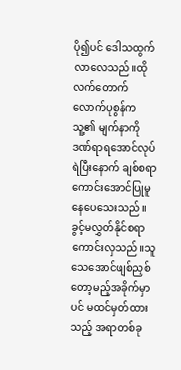ပို၍ပင် ဒေါသထွက်လာလေသည်။ထိုလက်တောက်လောက်ပုစွန်က သူ့၏ မျက်နာကို ဒဏ်ရာရအောင်လုပ်ရဲပြီးနောက် ချစ်စရာကောင်းအောင်ပြုမူနေပေသေးသည်။
ခွင့်မလွှတ်နိုင်စရာကောင်းလှသည်။သူ သေအောင်ဖျစ်ညှစ်တော့မည့်အခိုက်မှာပင် မထင်မှတ်ထားသည့် အရာတစ်ခု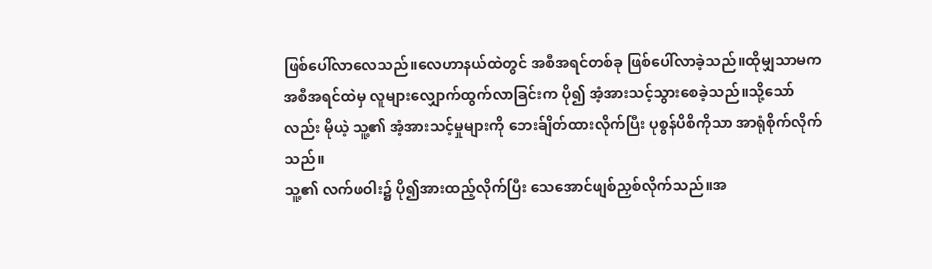ဖြစ်ပေါ်လာလေသည်။လေဟာနယ်ထဲတွင် အစီအရင်တစ်ခု ဖြစ်ပေါ်လာခဲ့သည်။ထိုမျှသာမက အစီအရင်ထဲမှ လူများလျှောက်ထွက်လာခြင်းက ပို၍ အံ့အားသင့်သွားစေခဲ့သည်။သို့သော်လည်း မိုယဲ့ သူ့၏ အံ့အားသင့်မှုများကို ဘေးခ်ျိတ်ထားလိုက်ပြီး ပုစွန်ပိစိကိုသာ အာရုံစိုက်လိုက်သည်။
သူ့၏ လက်ဖဝါး၌ ပို၍အားထည့်လိုက်ပြီး သေအောင်ဖျစ်ညှစ်လိုက်သည်။အ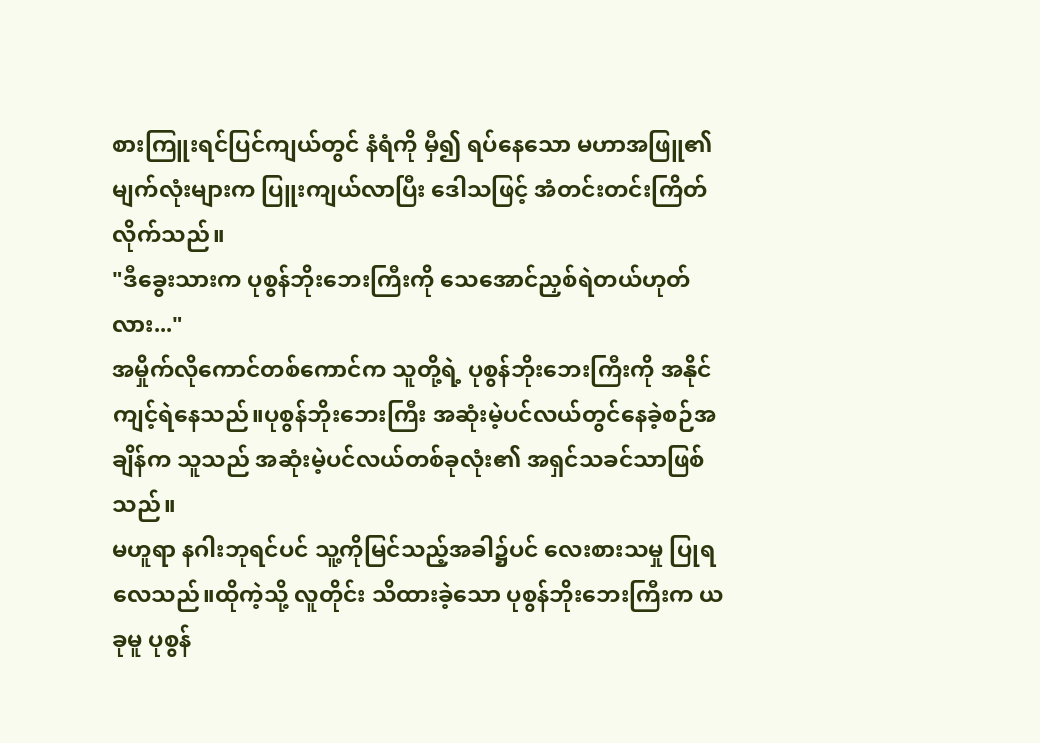စားကြူးရင်ပြင်ကျယ်တွင် နံရံကို မှီ၍ ရပ်နေသော မဟာအဖြူ၏ မျက်လုံးများက ပြူးကျယ်လာပြီး ဒေါသဖြင့် အံတင်းတင်းကြိတ်လိုက်သည်။
"ဒီခွေးသားက ပုစွန်ဘိုးဘေးကြီးကို သေအောင်ညှစ်ရဲတယ်ဟုတ်လား..."
အမှိုက်လိုကောင်တစ်ကောင်က သူတို့ရဲ့ ပုစွန်ဘိုးဘေးကြီးကို အနိုင်ကျင့်ရဲနေသည်။ပုစွန်ဘိုးဘေးကြီး အဆုံးမဲ့ပင်လယ်တွင်နေခဲ့စဉ်အချိန်က သူသည် အဆုံးမဲ့ပင်လယ်တစ်ခုလုံး၏ အရှင်သခင်သာဖြစ်သည်။
မဟူရာ နဂါးဘုရင်ပင် သူ့ကိုမြင်သည့်အခါ၌ပင် လေးစားသမှု ပြုရလေသည်။ထိုကဲ့သို့ လူတိုင်း သိထားခဲ့သော ပုစွန်ဘိုးဘေးကြီးက ယခုမူ ပုစွန်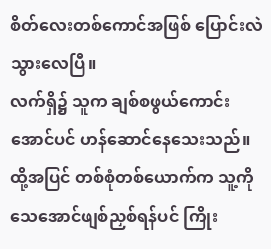စိတ်လေးတစ်ကောင်အဖြစ် ပြောင်းလဲသွားလေပြီ။
လက်ရှိ၌ သူက ချစ်စဖွယ်ကောင်းအောင်ပင် ဟန်ဆောင်နေသေးသည်။ထို့အပြင် တစ်စုံတစ်ယောက်က သူ့ကို သေအောင်ဖျစ်ညှစ်ရန်ပင် ကြိုး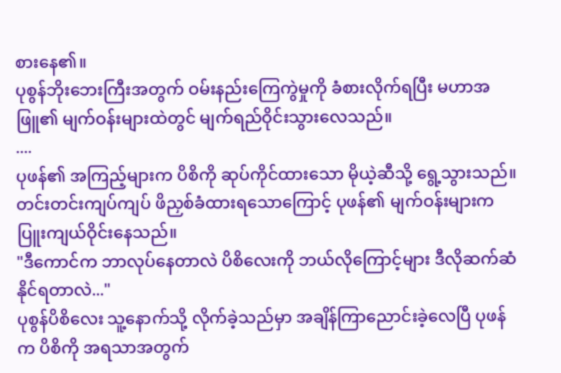စားနေ၏။
ပုစွန်ဘိုးဘေးကြီးအတွက် ဝမ်းနည်းကြေကွဲမှုကို ခံစားလိုက်ရပြီး မဟာအဖြူ၏ မျက်ဝန်းများထဲတွင် မျက်ရည်ဝိုင်းသွားလေသည်။
....
ပုဖန်၏ အကြည့်များက ပိစိကို ဆုပ်ကိုင်ထားသော မိုယဲ့ဆီသို့ ရွေ့သွားသည်။
တင်းတင်းကျပ်ကျပ် ဖိညှစ်ခံထားရသောကြောင့် ပုဖန်၏ မျက်ဝန်းများက ပြူးကျယ်ဝိုင်းနေသည်။
"ဒီကောင်က ဘာလုပ်နေတာလဲ ပိစိလေးကို ဘယ်လိုကြောင့်များ ဒီလိုဆက်ဆံနိုင်ရတာလဲ..."
ပုစွန်ပိစိလေး သူ့နောက်သို့ လိုက်ခဲ့သည်မှာ အချိန်ကြာညောင်းခဲ့လေပြီ ပုဖန်က ပိစိကို အရသာအတွက်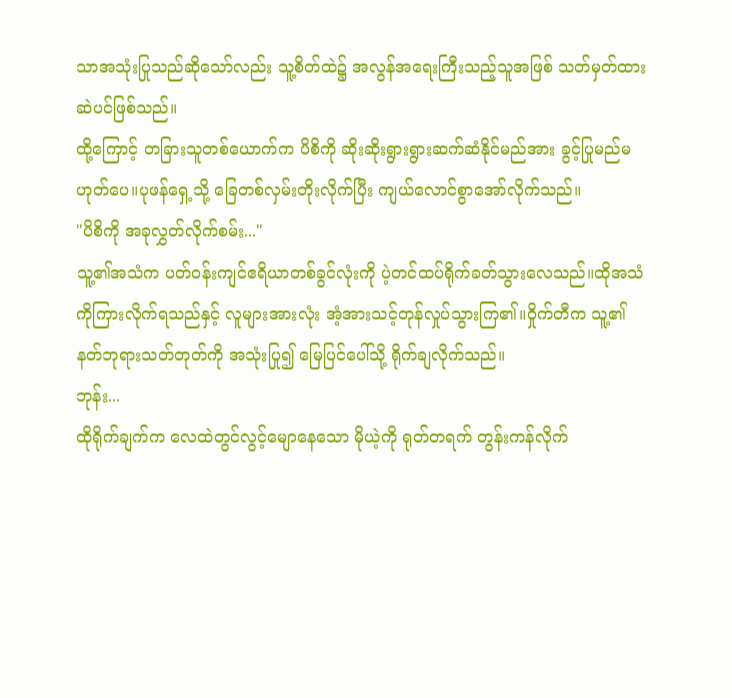သာအသုံးပြုသည်ဆိုသော်လည်း သူ့စိတ်ထဲ၌ အလွန်အရေးကြီးသည့်သူအဖြစ် သတ်မှတ်ထားဆဲပင်ဖြစ်သည်။
ထို့ကြောင့် တခြားသူတစ်ယောက်က ပိစိကို ဆိုးဆိုးရွားရွားဆက်ဆံနိုင်မည်အား ခွင့်ပြုမည်မဟုတ်ပေ။ပုဖန်ရှေ့သို့ ခြေတစ်လှမ်းတိုးလိုက်ပြီး ကျယ်လောင်စွာအော်လိုက်သည်။
"ပိစိကို အခုလွှတ်လိုက်စမ်း..."
သူ့၏အသံက ပတ်ဝန်းကျင်ဧရိယာတစ်ခွင်လုံးကို ပဲ့တင်ထပ်ရိုက်ခတ်သွားလေသည်။ထိုအသံကိုကြားလိုက်ရသည်နှင့် လူများအားလုံး အံ့အားသင့်တုန်လှုပ်သွားကြ၏။ဝှိုက်တီက သူ့၏ နတ်ဘုရားသတ်တုတ်ကို အသုံးပြု၍ မြေပြင်ပေါ်သို့ ရိုက်ချလိုက်သည်။
ဘုန်း...
ထိုရိုက်ချက်က လေထဲတွင်လွင့်မျောနေသော မိုယဲ့ကို ရုတ်တရက် တွန်းကန်လိုက်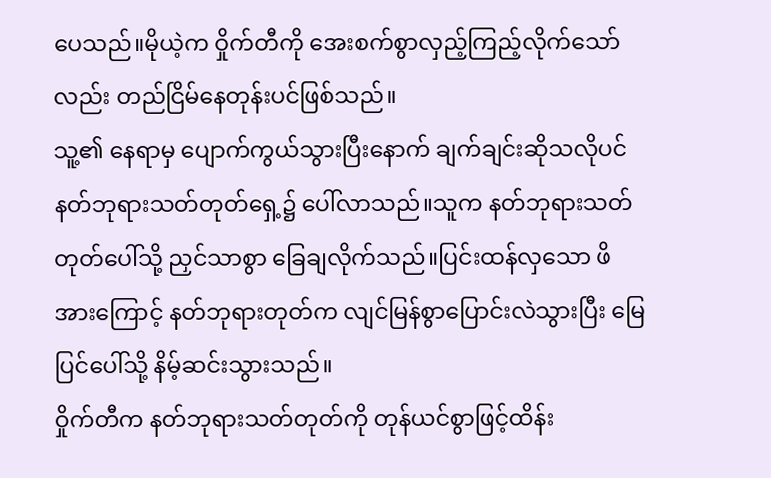ပေသည်။မိုယဲ့က ဝှိုက်တီကို အေးစက်စွာလှည့်ကြည့်လိုက်သော်လည်း တည်ငြိမ်နေတုန်းပင်ဖြစ်သည်။
သူ့၏ နေရာမှ ပျောက်ကွယ်သွားပြီးနောက် ချက်ချင်းဆိုသလိုပင် နတ်ဘုရားသတ်တုတ်ရှေ့၌ ပေါ်လာသည်။သူက နတ်ဘုရားသတ်တုတ်ပေါ်သို့ ညှင်သာစွာ ခြေချလိုက်သည်။ပြင်းထန်လှသော ဖိအားကြောင့် နတ်ဘုရားတုတ်က လျင်မြန်စွာပြောင်းလဲသွားပြီး မြေပြင်ပေါ်သို့ နိမ့်ဆင်းသွားသည်။
ဝှိုက်တီက နတ်ဘုရားသတ်တုတ်ကို တုန်ယင်စွာဖြင့်ထိန်း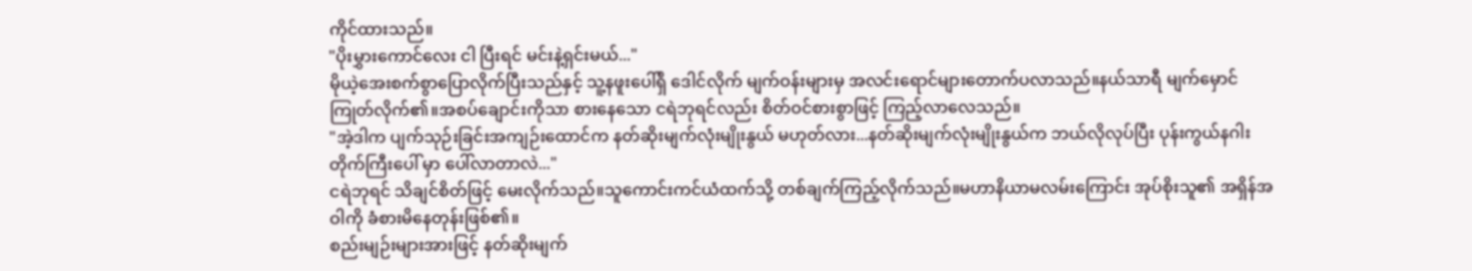ကိုင်ထားသည်။
"ပိုးမွှားကောင်လေး ငါ ပြီးရင် မင်းနဲ့ရှင်းမယ်..."
မိုယဲ့အေးစက်စွာပြောလိုက်ပြီးသည်နှင့် သူ့နဖူးပေါ်ရှိ ဒေါင်လိုက် မျက်ဝန်းများမှ အလင်းရောင်များတောက်ပလာသည်။နယ်သာရီ မျက်မှောင်ကြုတ်လိုက်၏။အစပ်ချောင်းကိုသာ စားနေသော ငရဲဘုရင်လည်း စိတ်ဝင်စားစွာဖြင့် ကြည့်လာလေသည်။
"အဲ့ဒါက ပျက်သုဉ်းခြင်းအကျဉ်းထောင်က နတ်ဆိုးမျက်လုံးမျိုးနွယ် မဟုတ်လား...နတ်ဆိုးမျက်လုံးမျိုးနွယ်က ဘယ်လိုလုပ်ပြီး ပုန်းကွယ်နဂါးတိုက်ကြီးပေါ် မှာ ပေါ်လာတာလဲ..."
ငရဲဘုရင် သိချင်စိတ်ဖြင့် မေးလိုက်သည်။သူကောင်းကင်ယံထက်သို့ တစ်ချက်ကြည့်လိုက်သည်။မဟာနိယာမလမ်းကြောင်း အုပ်စိုးသူ၏ အရှိန်အဝါကို ခံစားမိနေတုန်းဖြစ်၏။
စည်းမျဉ်းများအားဖြင့် နတ်ဆိုးမျက်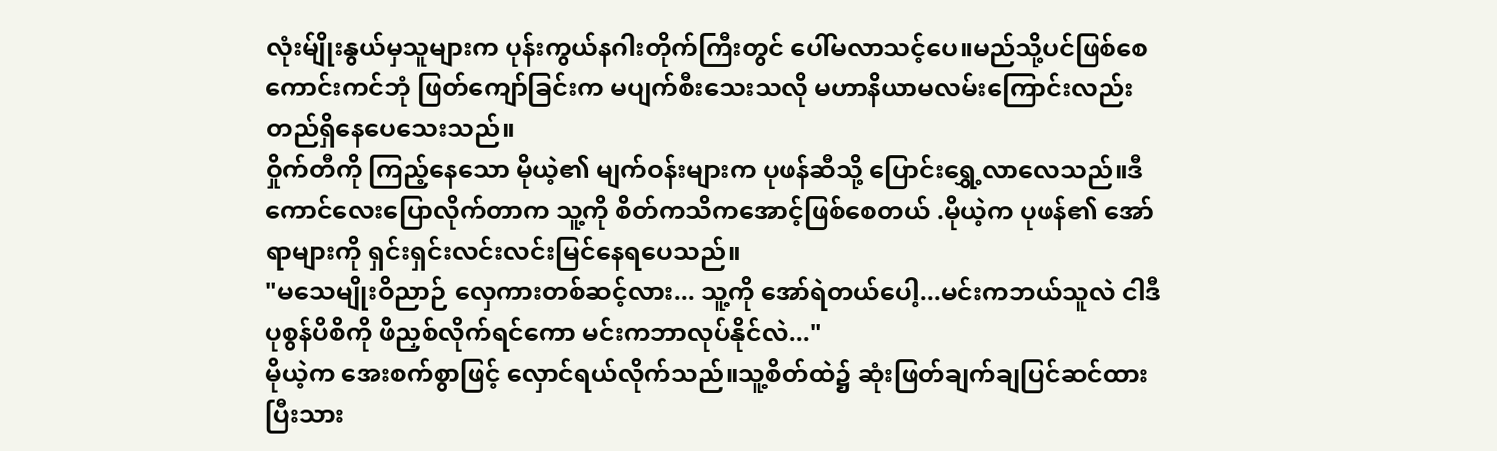လုံးမ်ျိုးနွယ်မှသူများက ပုန်းကွယ်နဂါးတိုက်ကြီးတွင် ပေါ်မလာသင့်ပေ။မည်သို့ပင်ဖြစ်စေ ကောင်းကင်ဘုံ ဖြတ်ကျော်ခြင်းက မပျက်စီးသေးသလို မဟာနိယာမလမ်းကြောင်းလည်း တည်ရှိနေပေသေးသည်။
ဝှိုက်တီကို ကြည့်နေသော မိုယဲ့၏ မျက်ဝန်းများက ပုဖန်ဆီသို့ ပြောင်းရွှေ့လာလေသည်။ဒီကောင်လေးပြောလိုက်တာက သူ့ကို စိတ်ကသိကအောင့်ဖြစ်စေတယ် .မိုယဲ့က ပုဖန်၏ အော်ရာများကို ရှင်းရှင်းလင်းလင်းမြင်နေရပေသည်။
"မသေမျိုးဝိညာဉ် လှေကားတစ်ဆင့်လား... သူ့ကို အော်ရဲတယ်ပေါ့...မင်းကဘယ်သူလဲ ငါဒီပုစွန်ပိစိကို ဖိညှစ်လိုက်ရင်ကော မင်းကဘာလုပ်နိုင်လဲ..."
မိုယဲ့က အေးစက်စွာဖြင့် လှောင်ရယ်လိုက်သည်။သူ့စိတ်ထဲ၌ ဆုံးဖြတ်ချက်ချပြင်ဆင်ထားပြီးသား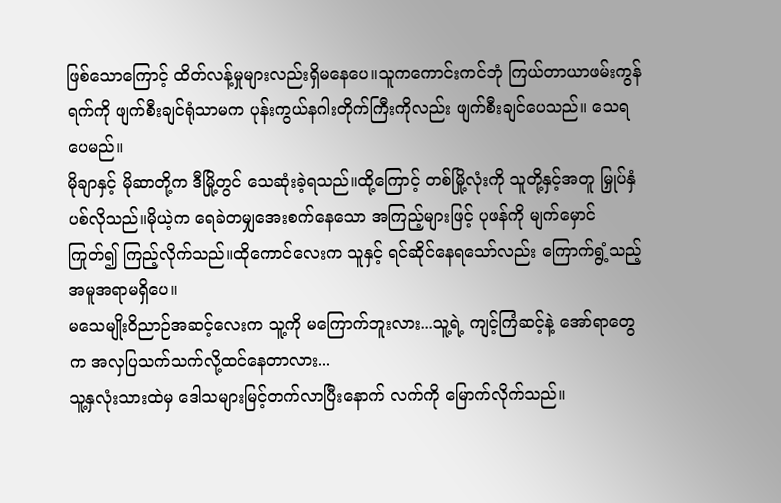ဖြစ်သောကြောင့် ထိတ်လန့်မှုများလည်းရှိမနေပေ။သူကကောင်းကင်ဘုံ ကြယ်တာယာဖမ်းကွန်ရက်ကို ဖျက်စီးချင်ရုံသာမက ပုန်းကွယ်နဂါးတိုက်ကြီးကိုလည်း ဖျက်စီးချင်ပေသည်။ သေရပေမည်။
မိုချာနှင့် မိုဆာတို့က ဒီမြို့တွင် သေဆုံးခဲ့ရသည်။ထို့ကြောင့် တစ်မြို့လုံးကို သူတို့နှင့်အတူ မြှုပ်နှံပစ်လိုသည်။မိုယဲ့က ရေခဲတမျှအေးစက်နေသော အကြည့်များဖြင့် ပုဖန်ကို မျက်မှောင်ကြုတ်၍ ကြည့်လိုက်သည်။ထိုကောင်လေးက သူနှင့် ရင်ဆိုင်နေရသော်လည်း ကြောက်ရွံ့သည့်အမူအရာမရှိပေ။
မသေမျိုးဝိညာဉ်အဆင့်လေးက သူ့ကို မကြောက်ဘူးလား...သူ့ရဲ့ ကျင့်ကြံဆင့်နဲ့ အော်ရာတွေက အလှပြသက်သက်လို့ထင်နေတာလား...
သူ့နှလုံးသားထဲမှ ဒေါသများမြင့်တက်လာပြီးနောက် လက်ကို မြောက်လိုက်သည်။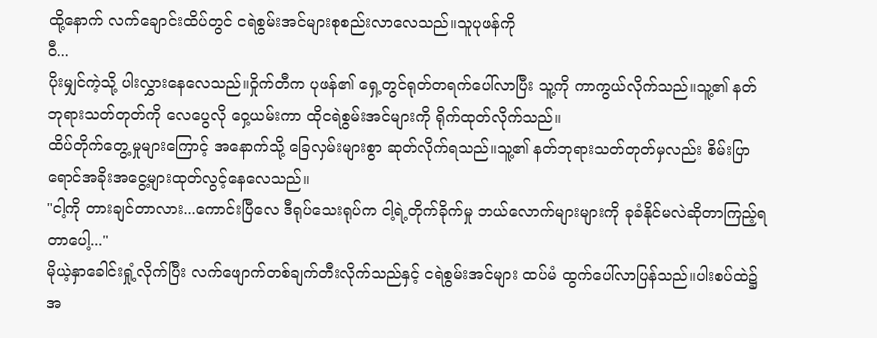ထို့နောက် လက်ချောင်းထိပ်တွင် ငရဲစွမ်းအင်များစုစည်းလာလေသည်။သူပုဖန်ကို
ဝီ...
ပိုးမျှင်ကဲ့သို့ ပါးလွှားနေလေသည်။ဝှိုက်တီက ပုဖန်၏ ရှေ့တွင်ရုတ်တရက်ပေါ်လာပြီး သူ့ကို ကာကွယ်လိုက်သည်။သူ့၏ နတ်ဘုရားသတ်တုတ်ကို လေပွေလို ဝှေ့ယမ်းကာ ထိုငရဲစွမ်းအင်များကို ရိုက်ထုတ်လိုက်သည်။
ထိပ်တိုက်တွေ့မှုများကြောင့် အနောက်သို့ ခြေလှမ်းများစွာ ဆုတ်လိုက်ရသည်။သူ့၏ နတ်ဘုရားသတ်တုတ်မှလည်း စိမ်းပြာရောင်အခိုးအငွေ့များထုတ်လွင့်နေလေသည်။
"ငါ့ကို တားချင်တာလား...ကောင်းပြီလေ ဒီရုပ်သေးရုပ်က ငါ့ရဲ့တိုက်ခိုက်မှု ဘယ်လောက်များများကို ခုခံနိုင်မလဲဆိုတာကြည့်ရတာပေါ့..."
မိုယဲ့နှာခေါင်းရှုံ့လိုက်ပြီး လက်ဖျောက်တစ်ချက်တီးလိုက်သည်နှင့် ငရဲစွမ်းအင်များ ထပ်မံ ထွက်ပေါ်လာပြန်သည်။ပါးစပ်ထဲ၌ အ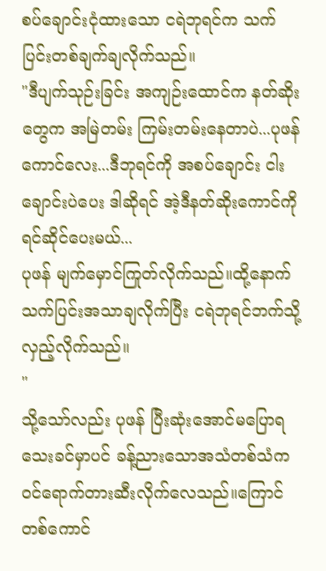စပ်ချောင်းငုံထားသော ငရဲဘုရင်က သက်ပြင်းတစ်ချက်ချလိုက်သည်။
"ဒီပျက်သုဉ်းခြင်း အကျဉ်းထောင်က နတ်ဆိုးတွေက အမြဲတမ်း ကြမ်းတမ်းနေတာပဲ...ပုဖန်ကောင်လေး...ဒီဘုရင်ကို အစပ်ချောင်း ငါးချောင်းပဲပေး ဒါဆိုရင် အဲ့ဒီနတ်ဆိုးကောင်ကို ရင်ဆိုင်ပေးမယ်...
ပုဖန် မျက်မှောင်ကြုတ်လိုက်သည်။ထို့နောက် သက်ပြင်းအသာချလိုက်ပြီး ငရဲဘုရင်ဘက်သို့လှည့်လိုက်သည်။
"
သို့သော်လည်း ပုဖန် ပြီးဆုံးအောင်မပြောရသေးခင်မှာပင် ခန့်ညားသောအသံတစ်သံက ဝင်ရောက်တားဆီးလိုက်လေသည်။ကြောင်တစ်ကောင်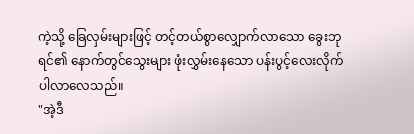ကဲ့သို့ ခြေလှမ်းများဖြင့် တင့်တယ်စွာလျှောက်လာသော ခွေးဘုရင်၏ နောက်တွင်သွေးများ ဖုံးလွှမ်းနေသော ပန်းပွင့်လေးလိုက်ပါလာလေသည်။
"အဲ့ဒီ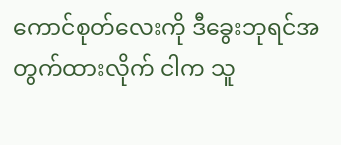ကောင်စုတ်လေးကို ဒီခွေးဘုရင်အတွက်ထားလိုက် ငါက သူ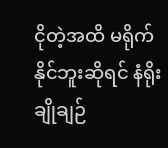ငိုတဲ့အထိ မရိုက်နိုင်ဘူးဆိုရင် နံရိုးချိုချဉ်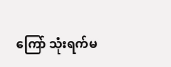ကြော် သုံးရက်မ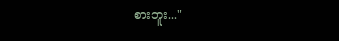စားဘူး..."